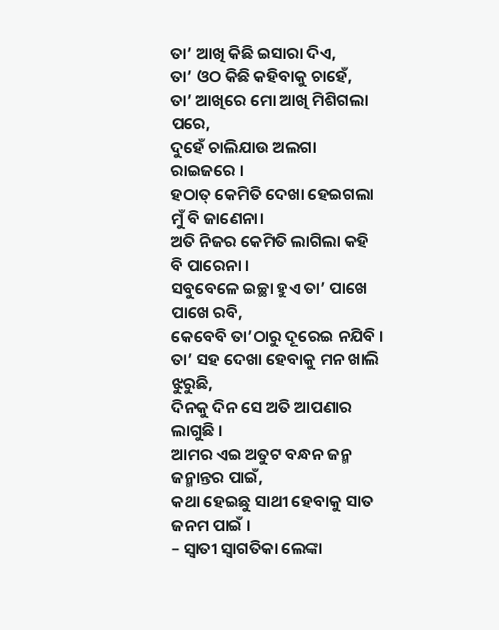ତା’ ଆଖି କିଛି ଇସାରା ଦିଏ,
ତା’ ଓଠ କିଛି କହିବାକୁ ଚାହେଁ,
ତା’ ଆଖିରେ ମୋ ଆଖି ମିଶିଗଲା ପରେ,
ଦୁହେଁ ଚାଲିଯାଉ ଅଲଗା ରାଇଜରେ ।
ହଠାତ୍ କେମିତି ଦେଖା ହେଇଗଲା ମୁଁ ବି ଜାଣେନା।
ଅତି ନିଜର କେମିତି ଲାଗିଲା କହି ବି ପାରେନା ।
ସବୁବେଳେ ଇଚ୍ଛା ହୁଏ ତା’ ପାଖେ ପାଖେ ରବି,
କେବେବି ତା’ଠାରୁ ଦୂରେଇ ନଯିବି ।
ତା’ ସହ ଦେଖା ହେବାକୁ ମନ ଖାଲି ଝୁରୁଛି,
ଦିନକୁ ଦିନ ସେ ଅତି ଆପଣାର ଲାଗୁଛି ।
ଆମର ଏଇ ଅତୁଟ ବନ୍ଧନ ଜନ୍ମ ଜନ୍ମାନ୍ତର ପାଇଁ,
କଥା ହେଇଛୁ ସାଥୀ ହେବାକୁ ସାତ ଜନମ ପାଇଁ ।
– ସ୍ୱାତୀ ସ୍ୱାଗତିକା ଲେଙ୍କା